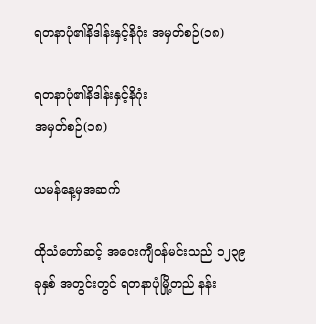ရတနာပုံ၏နိဒါန်းနှင့်နိဂုံး အမှတ်စဉ်(၁၈)

ရတနာပုံ၏နိဒါန်းနှင့်နိဂုံး
အမှတ်စဉ်(၁၈)

ယမန်နေ့မှအဆက်

ထိုသံတော်ဆင့် အဝေးကျီဝန်မင်းသည် ၁၂၃၉ ခုနှစ် အတွင်းတွင် ရတနာပုံမြို့တည် နန်း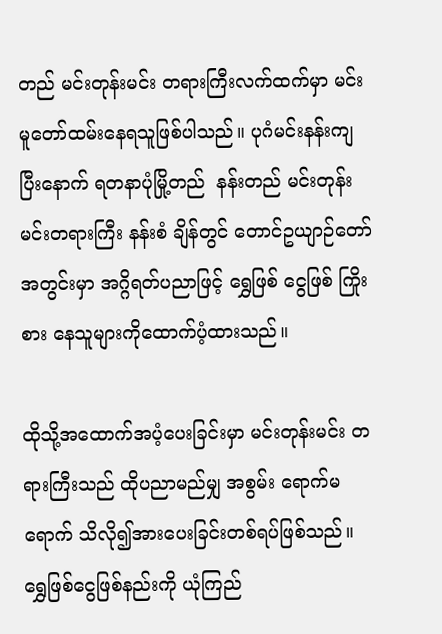တည် မင်းတုန်းမင်း တရားကြီးလက်ထက်မှာ မင်းမူတော်ထမ်းနေရသူဖြစ်ပါသည်။ ပုဂံမင်းနန်းကျပြီးနောက် ရတနာပုံမြို့တည်  နန်းတည် မင်းတုန်းမင်းတရားကြီး နန်းစံ ချိန်တွင် တောင်ဥယျာဉ်တော်အတွင်းမှာ အဂ္ဂိရတ်ပညာဖြင့် ရွှေဖြစ် ငွေဖြစ် ကြိုးစား နေသူများကိုထောက်ပံ့ထားသည်။

ထိုသို့အထောက်အပံ့ပေးခြင်းမှာ မင်းတုန်းမင်း တရားကြီးသည် ထိုပညာမည်မျှ အစွမ်း ရောက်မရောက် သိလို၍အားပေးခြင်းတစ်ရပ်ဖြစ်သည်။ ရွှေဖြစ်ငွေဖြစ်နည်းကို ယုံကြည်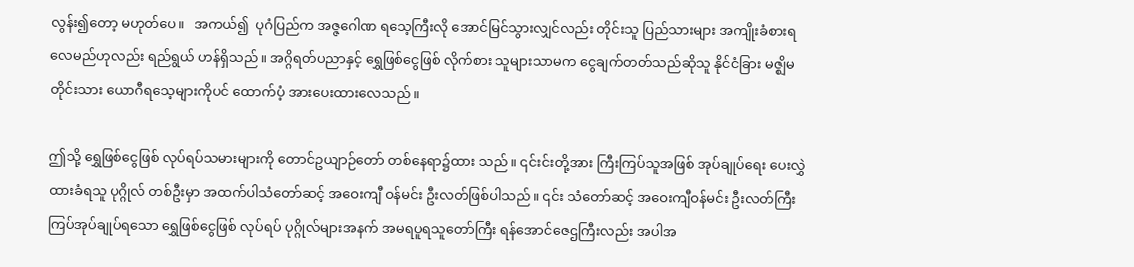လွန်း၍တော့ မဟုတ်ပေ။   အကယ်၍  ပုဂံပြည်က အဇ္ဇဂေါဏ ရသေ့ကြီးလို အောင်မြင်သွားလျှင်လည်း တိုင်းသူ ပြည်သားများ အကျိုးခံစားရလေမည်ဟုလည်း ရည်ရွယ် ဟန်ရှိသည်။ အဂ္ဂိရတ်ပညာနှင့် ရွှေဖြစ်ငွေဖြစ် လိုက်စား သူများသာမက ငွေချက်တတ်သည်ဆိုသူ နိုင်ငံခြား မဇ္ဈိမတိုင်းသား ယောဂီရသေ့များကိုပင် ထောက်ပံ့ အားပေးထားလေသည်။

ဤသို့ ရွှေဖြစ်ငွေဖြစ် လုပ်ရပ်သမားများကို တောင်ဥယျာဉ်တော် တစ်နေရာ၌ထား သည်။ ၎င်းင်းတို့အား ကြီးကြပ်သူအဖြစ် အုပ်ချုပ်ရေး ပေးလွှဲထားခံရသူ ပုဂ္ဂိုလ် တစ်ဦးမှာ အထက်ပါသံတော်ဆင့် အဝေးကျီ ဝန်မင်း ဦးလတ်ဖြစ်ပါသည်။ ၎င်း သံတော်ဆင့် အဝေးကျီဝန်မင်း ဦးလတ်ကြီးကြပ်အုပ်ချုပ်ရသော ရွှေဖြစ်ငွေဖြစ် လုပ်ရပ် ပုဂ္ဂိုလ်များအနက် အမရပူရသူတော်ကြီး ရန်အောင်ဇေဌကြီးလည်း အပါအ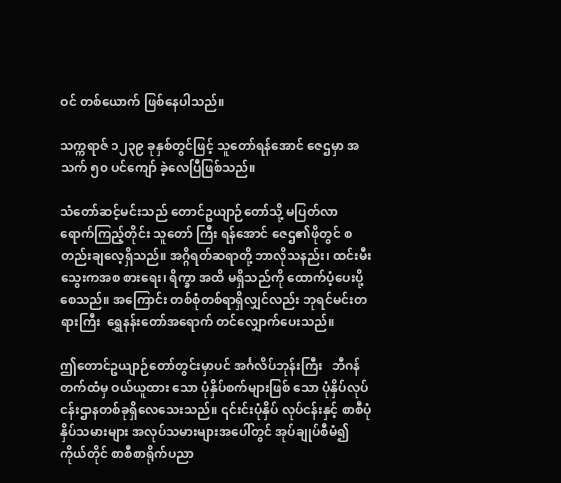ဝင် တစ်ယောက် ဖြစ်နေပါသည်။

သက္ကရာဇ် ၁၂၃၉ ခုနှစ်တွင်ဖြင့် သူတော်ရန်အောင် ဇေဌမှာ အသက် ၅၀ ပင်ကျော် ခဲ့လေပြီဖြစ်သည်။

သံတော်ဆင့်မင်းသည် တောင်ဥယျာဉ်တော်သို့ မပြတ်လာရောက်ကြည့်တိုင်း သူတော် ကြီး ရန်အောင် ဇေဌ၏ဖိုတွင် စတည်းချလေ့ရှိသည်။ အဂ္ဂိရတ်ဆရာတို့ ဘာလိုသနည်း၊ ထင်းမီးသွေးကအစ စားရေး၊ ရိက္ခာ အထိ မရှိသည်ကို ထောက်ပံ့ပေးပို့စေသည်။ အကြောင်း တစ်စုံတစ်ရာရှိလျှင်လည်း ဘုရင်မင်းတရားကြီး  ရွှေနန်းတော်အရောက် တင်လျှောက်ပေးသည်။

ဤတောင်ဥယျာဉ်တော်တွင်းမှာပင် အင်္ဂလိပ်ဘုန်းကြီး   ဘီဂန်တက်ထံမှ ဝယ်ယူထား သော ပုံနှိပ်စက်များဖြစ် သော ပုံနှိပ်လုပ်ငန်းဌာနတစ်ခုရှိလေသေးသည်။ ၎င်းင်းပုံနှိပ် လုပ်ငန်းနှင့် စာစီပုံနှိပ်သမားများ အလုပ်သမားများအပေါ်တွင် အုပ်ချုပ်စီမံ၍ ကိုယ်တိုင် စာစီစာရိုက်ပညာ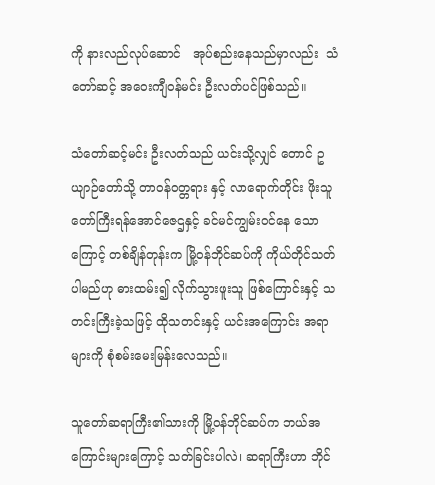ကို နားလည်လုပ်ဆောင်   အုပ်စည်းနေသည်မှာလည်း  သံတော်ဆင့် အဝေးကျီဝန်မင်း ဦးလတ်ပင်ဖြစ်သည်။

သံတော်ဆင့်မင်း ဦးလတ်သည် ယင်းသို့လျှင် တောင် ဥယျာဉ်တော်သို့ တာဝန်ဝတ္တရား နှင့် လာရောက်တိုင်း ဖိုးသူတော်ကြီးရန်အောင်ဇေဌနှင့် ခင်မင်ကျွမ်းဝင်နေ သောကြောင့် တစ်ချိန်တုန်းက မြို့ဝန်ဘိုင်ဆပ်ကို ကိုယ်တိုင်သတ်ပါမည်ဟု ဓားထမ်း၍ လိုက်သွားဖူးသူ ဖြစ်ကြောင်းနှင့် သတင်းကြီးခဲ့သဖြင့် ထိုသတင်းနှင့် ယင်းအကြောင်း အရာများကို စုံစမ်းမေးမြန်းလေသည်။

သူတော်ဆရာကြီး၏သားကို မြို့ဝန်ဘိုင်ဆပ်က ဘယ်အကြောင်းများကြောင့် သတ်ခြင်းပါလဲ၊ ဆရာကြီးဟာ ဘိုင်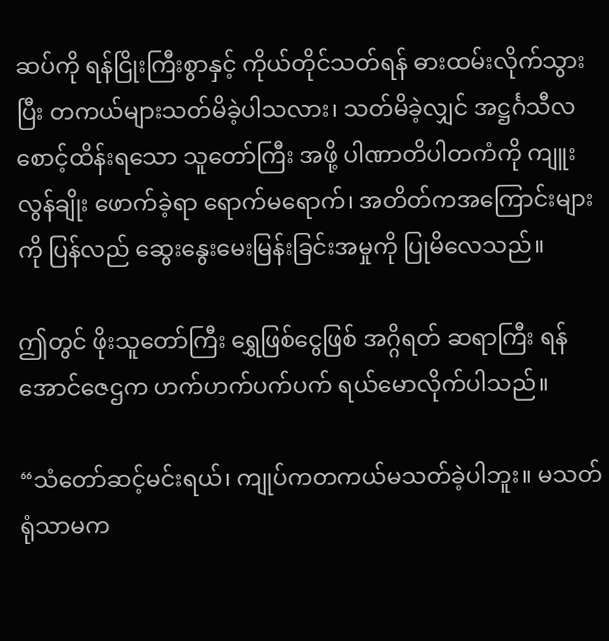ဆပ်ကို ရန်ငြိုးကြီးစွာနှင့် ကိုယ်တိုင်သတ်ရန် ဓားထမ်းလိုက်သွားပြီး တကယ်များသတ်မိခဲ့ပါသလား၊ သတ်မိခဲ့လျှင် အဋ္ဌင်္ဂသီလ စောင့်ထိန်းရသော သူတော်ကြီး အဖို့ ပါဏာတိပါတကံကို ကျူးလွန်ချိုး ဖောက်ခဲ့ရာ ရောက်မရောက်၊ အတိတ်ကအကြောင်းများကို ပြန်လည် ဆွေးနွေးမေးမြန်းခြင်းအမှုကို ပြုမိလေသည်။

ဤတွင် ဖိုးသူတော်ကြီး ရွှေဖြစ်ငွေဖြစ် အဂ္ဂိရတ် ဆရာကြီး ရန်အောင်ဇေဌက ဟက်ဟက်ပက်ပက် ရယ်မောလိုက်ပါသည်။

“သံတော်ဆင့်မင်းရယ်၊ ကျုပ်ကတကယ်မသတ်ခဲ့ပါဘူး။ မသတ်ရုံသာမက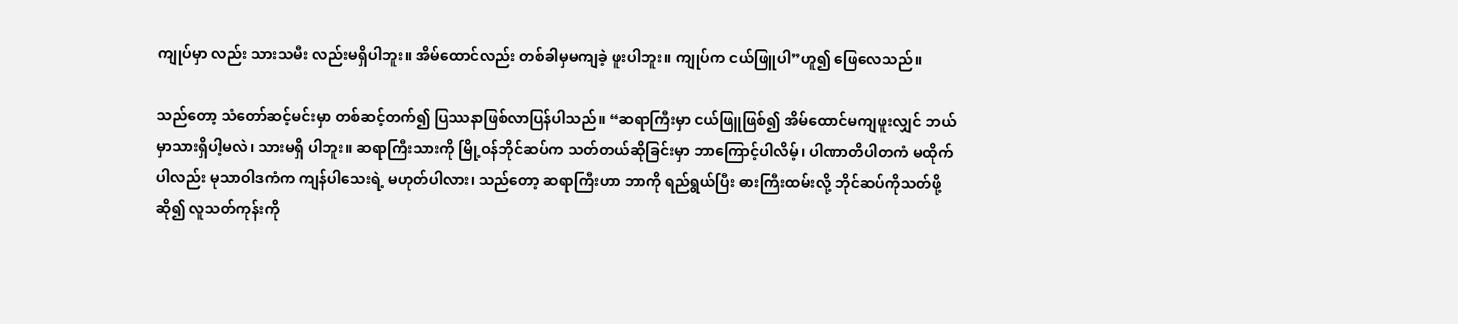ကျုပ်မှာ လည်း သားသမီး လည်းမရှိပါဘူး။ အိမ်ထောင်လည်း တစ်ခါမှမကျခဲ့ ဖူးပါဘူး။ ကျုပ်က ငယ်ဖြူပါ”ဟူ၍ ဖြေလေသည်။

သည်တော့ သံတော်ဆင့်မင်းမှာ တစ်ဆင့်တက်၍ ပြဿနာဖြစ်လာပြန်ပါသည်။ “ဆရာကြီးမှာ ငယ်ဖြူဖြစ်၍ အိမ်ထောင်မကျဖူးလျှင် ဘယ်မှာသားရှိပါ့မလဲ၊ သားမရှိ ပါဘူး။ ဆရာကြီးသားကို မြို့ဝန်ဘိုင်ဆပ်က သတ်တယ်ဆိုခြင်းမှာ ဘာကြောင့်ပါလိမ့်၊ ပါဏာတိပါတကံ မထိုက်ပါလည်း မုသာဝါဒကံက ကျန်ပါသေးရဲ့ မဟုတ်ပါလား၊ သည်တော့ ဆရာကြီးဟာ ဘာကို ရည်ရွယ်ပြီး ဓားကြီးထမ်းလို့ ဘိုင်ဆပ်ကိုသတ်ဖို့ဆို၍ လူသတ်ကုန်းကို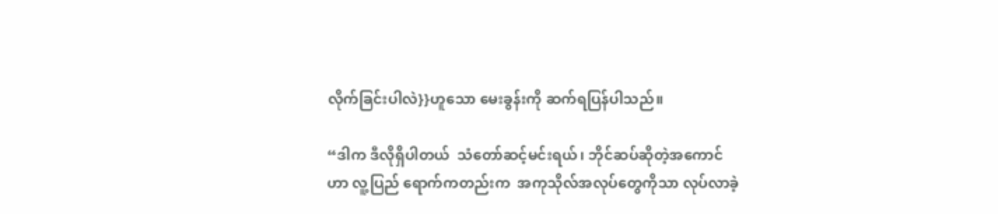လိုက်ခြင်းပါလဲ}}ဟူသော မေးခွန်းကို ဆက်ရပြန်ပါသည်။

“ဒါက ဒီလိုရှိပါတယ်  သံတော်ဆင့်မင်းရယ်၊ ဘိုင်ဆပ်ဆိုတဲ့အကောင်ဟာ လူ့ပြည် ရောက်ကတည်းက  အကုသိုလ်အလုပ်တွေကိုသာ လုပ်လာခဲ့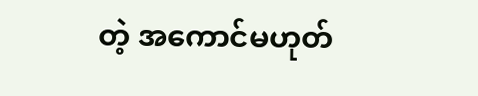တဲ့ အကောင်မဟုတ်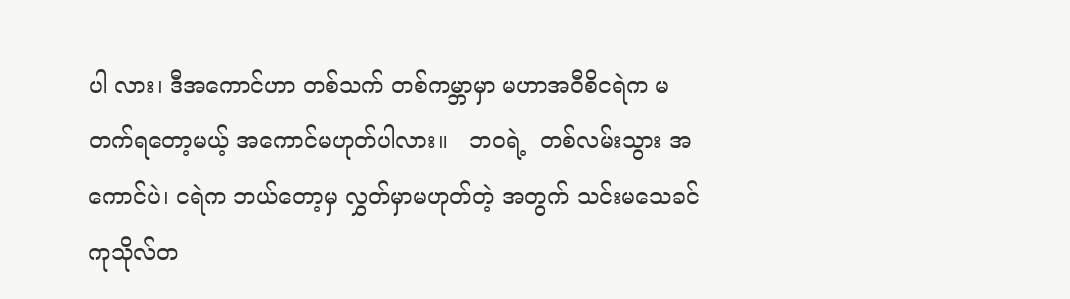ပါ လား၊ ဒီအကောင်ဟာ တစ်သက် တစ်ကမ္ဘာမှာ မဟာအဝီစိငရဲက မတက်ရတော့မယ့် အကောင်မဟုတ်ပါလား။   ဘဝရဲ့  တစ်လမ်းသွား အကောင်ပဲ၊ ငရဲက ဘယ်တော့မှ လွှတ်မှာမဟုတ်တဲ့ အတွက် သင်းမသေခင် ကုသိုလ်တ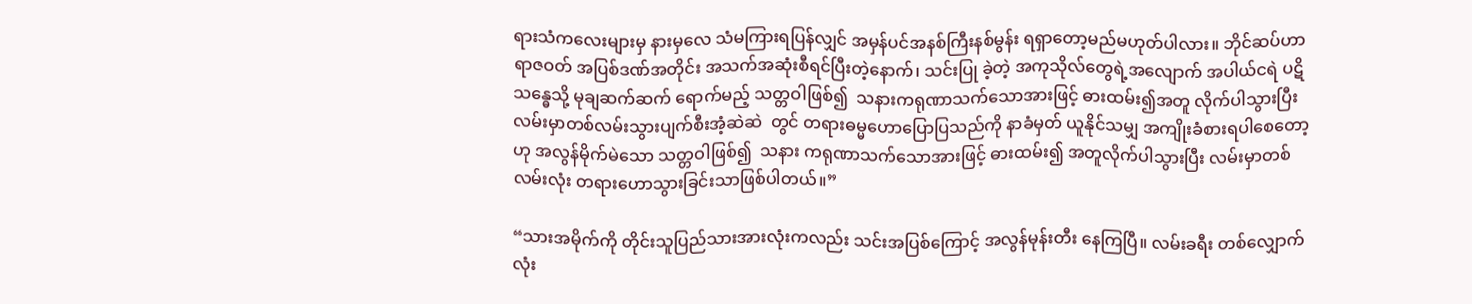ရားသံကလေးများမှ နားမှလေ သံမကြားရပြန်လျှင် အမှန်ပင်အနစ်ကြီးနစ်မွန်း ရရှာတော့မည်မဟုတ်ပါလား။ ဘိုင်ဆပ်ဟာ ရာဇဝတ် အပြစ်ဒဏ်အတိုင်း အသက်အဆုံးစီရင်ပြီးတဲ့နောက်၊ သင်းပြု ခဲ့တဲ့ အကုသိုလ်တွေရဲ့အလျောက် အပါယ်ငရဲ ပဋိသန္ဓေသို့ မုချဆက်ဆက် ရောက်မည့် သတ္တဝါဖြစ်၍  သနားကရုဏာသက်သောအားဖြင့် ဓားထမ်း၍အတူ လိုက်ပါသွားပြီး လမ်းမှာတစ်လမ်းသွားပျက်စီးအံ့ဆဲဆဲ  တွင် တရားဓမ္မဟောပြောပြသည်ကို နာခံမှတ် ယူနိုင်သမျှ အကျိုးခံစားရပါစေတော့ဟု အလွန်မိုက်မဲသော သတ္တဝါဖြစ်၍  သနား ကရုဏာသက်သောအားဖြင့် ဓားထမ်း၍ အတူလိုက်ပါသွားပြီး လမ်းမှာတစ်လမ်းလုံး တရားဟောသွားခြင်းသာဖြစ်ပါတယ်။”

“သားအမိုက်ကို တိုင်းသူပြည်သားအားလုံးကလည်း သင်းအပြစ်ကြောင့် အလွန်မုန်းတီး နေကြပြီ။ လမ်းခရီး တစ်လျှောက်လုံး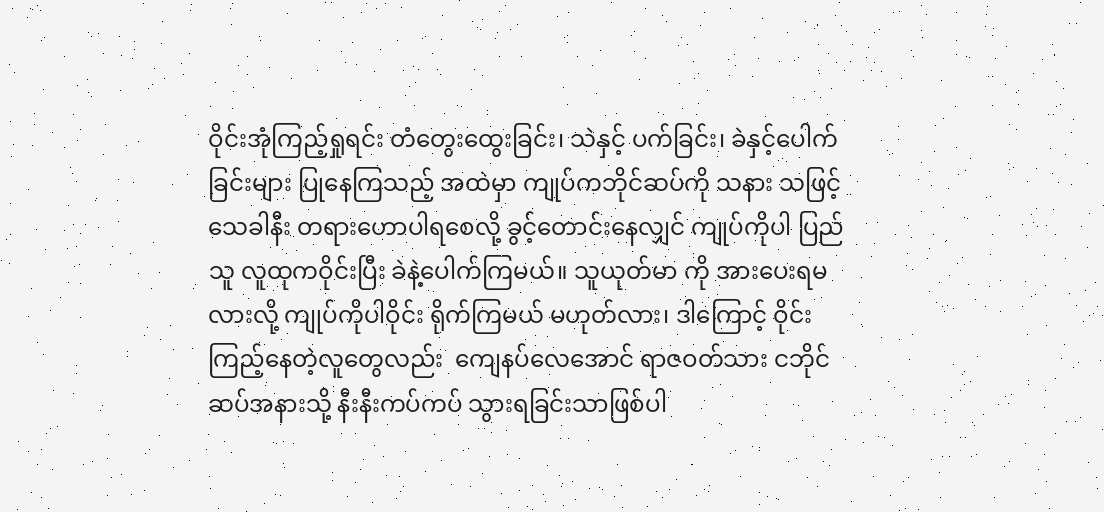ဝိုင်းအုံကြည့်ရှုရင်း တံတွေးထွေးခြင်း၊ သဲနှင့် ပက်ခြင်း၊ ခဲနှင့်ပေါက်ခြင်းများ ပြုနေကြသည့် အထဲမှာ ကျုပ်ကဘိုင်ဆပ်ကို သနား သဖြင့် သေခါနီး တရားဟောပါရစေလို့ ခွင့်တောင်းနေလျှင် ကျုပ်ကိုပါ ပြည်သူ လူထုကဝိုင်းပြီး ခဲနဲ့ပေါက်ကြမယ်။ သူယုတ်မာ ကို အားပေးရမလားလို့ ကျုပ်ကိုပါဝိုင်း ရိုက်ကြမယ် မဟုတ်လား၊ ဒါကြောင့် ဝိုင်းကြည့်နေတဲ့လူတွေလည်း  ကျေနပ်လေအောင် ရာဇဝတ်သား ငဘိုင်ဆပ်အနားသို့ နီးနီးကပ်ကပ် သွားရခြင်းသာဖြစ်ပါ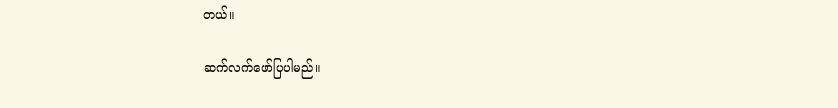တယ်။

ဆက်လက်ဖော်ပြပါမည်။